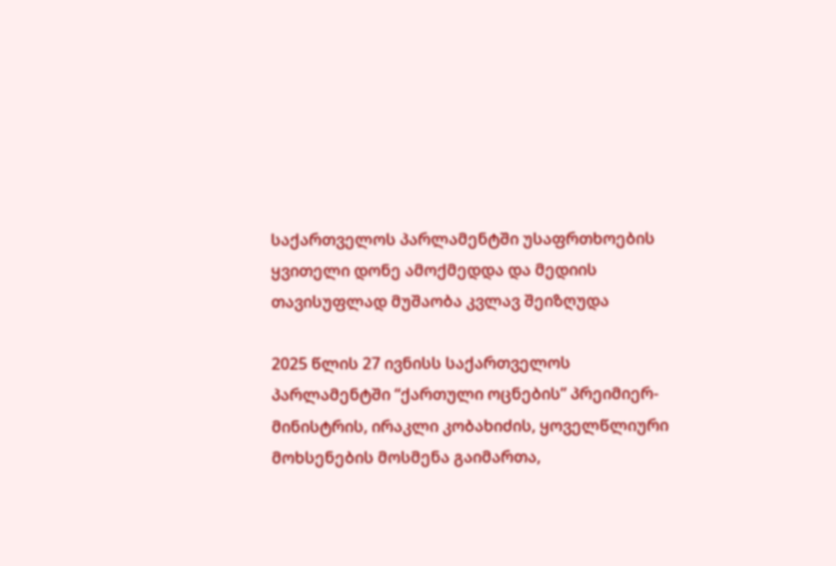საქართველოს პარლამენტში უსაფრთხოების ყვითელი დონე ამოქმედდა და მედიის თავისუფლად მუშაობა კვლავ შეიზღუდა

2025 წლის 27 ივნისს საქართველოს პარლამენტში “ქართული ოცნების” პრეიმიერ-მინისტრის, ირაკლი კობახიძის, ყოველწლიური მოხსენების მოსმენა გაიმართა,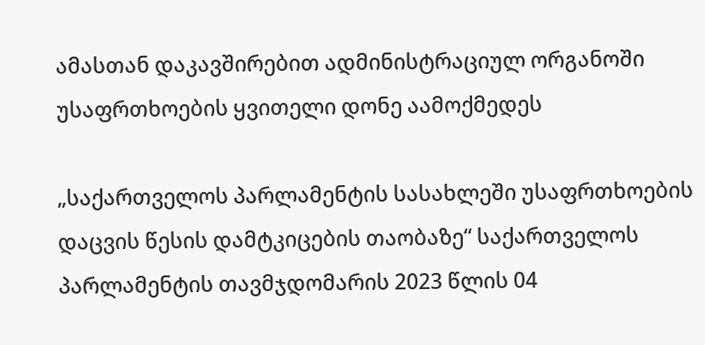ამასთან დაკავშირებით ადმინისტრაციულ ორგანოში უსაფრთხოების ყვითელი დონე აამოქმედეს

„საქართველოს პარლამენტის სასახლეში უსაფრთხოების დაცვის წესის დამტკიცების თაობაზე“ საქართველოს პარლამენტის თავმჯდომარის 2023 წლის 04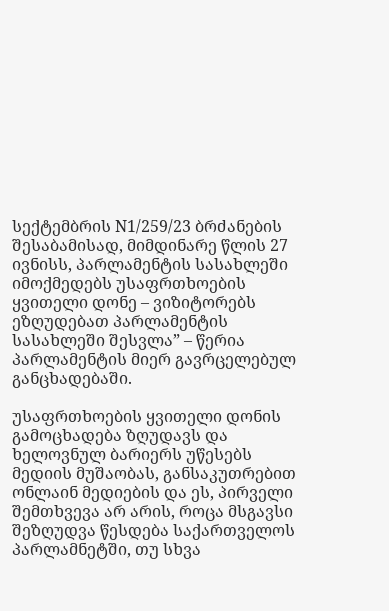სექტემბრის N1/259/23 ბრძანების შესაბამისად, მიმდინარე წლის 27 ივნისს, პარლამენტის სასახლეში იმოქმედებს უსაფრთხოების ყვითელი დონე – ვიზიტორებს ეზღუდებათ პარლამენტის სასახლეში შესვლა” – წერია პარლამენტის მიერ გავრცელებულ  განცხადებაში.

უსაფრთხოების ყვითელი დონის გამოცხადება ზღუდავს და ხელოვნულ ბარიერს უწესებს მედიის მუშაობას, განსაკუთრებით ონლაინ მედიების და ეს, პირველი შემთხვევა არ არის, როცა მსგავსი შეზღუდვა წესდება საქართველოს პარლამნეტში, თუ სხვა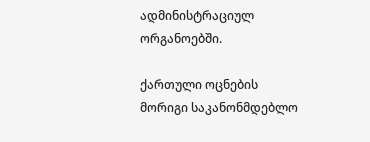ადმინისტრაციულ ორგანოებში.

ქართული ოცნების მორიგი საკანონმდებლო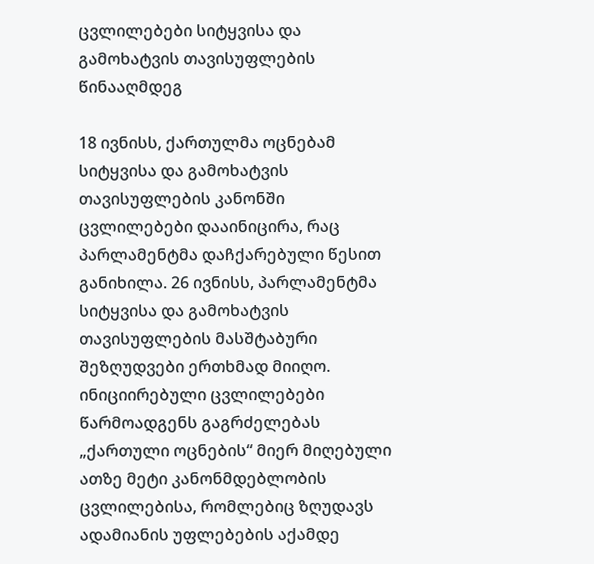ცვლილებები სიტყვისა და გამოხატვის თავისუფლების წინააღმდეგ

18 ივნისს, ქართულმა ოცნებამ სიტყვისა და გამოხატვის თავისუფლების კანონში ცვლილებები დააინიცირა, რაც პარლამენტმა დაჩქარებული წესით განიხილა. 26 ივნისს, პარლამენტმა სიტყვისა და გამოხატვის თავისუფლების მასშტაბური შეზღუდვები ერთხმად მიიღო.  ინიციირებული ცვლილებები წარმოადგენს გაგრძელებას „ქართული ოცნების“ მიერ მიღებული ათზე მეტი კანონმდებლობის ცვლილებისა, რომლებიც ზღუდავს ადამიანის უფლებების აქამდე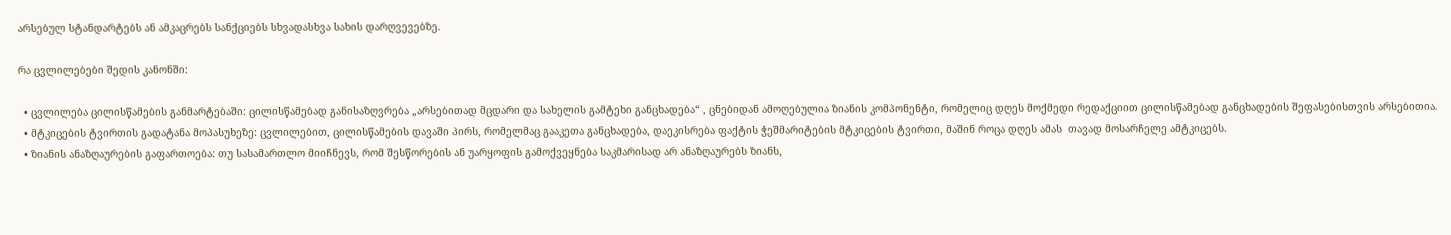არსებულ სტანდარტებს ან ამკაცრებს სანქციებს სხვადასხვა სახის დარღვევებზე.

რა ცვლილებები შედის კანონში:

  • ცვლილება ცილისწამების განმარტებაში: ცილისწამებად განისაზღვრება „არსებითად მცდარი და სახელის გამტეხი განცხადება“ , ცნებიდან ამოღებულია ზიანის კომპონენტი, რომელიც დღეს მოქმედი რედაქციით ცილისწამებად განცხადების შეფასებისთვის არსებითია.
  • მტკიცების ტვირთის გადატანა მოპასუხეზე: ცვლილებით, ცილისწამების დავაში პირს, რომელმაც გააკეთა განცხადება, დაეკისრება ფაქტის ჭეშმარიტების მტკიცების ტვირთი, მაშინ როცა დღეს ამას  თავად მოსარჩელე ამტკიცებს.
  • ზიანის ანაზღაურების გაფართოება: თუ სასამართლო მიიჩნევს, რომ შესწორების ან უარყოფის გამოქვეყნება საკმარისად არ ანაზღაურებს ზიანს,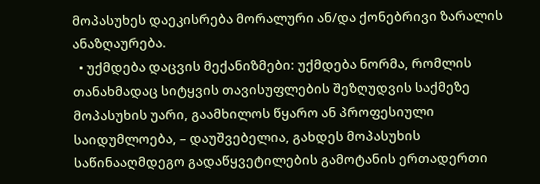მოპასუხეს დაეკისრება მორალური ან/და ქონებრივი ზარალის ანაზღაურება.
  • უქმდება დაცვის მექანიზმები: უქმდება ნორმა, რომლის თანახმადაც სიტყვის თავისუფლების შეზღუდვის საქმეზე მოპასუხის უარი, გაამხილოს წყარო ან პროფესიული საიდუმლოება, – დაუშვებელია, გახდეს მოპასუხის საწინააღმდეგო გადაწყვეტილების გამოტანის ერთადერთი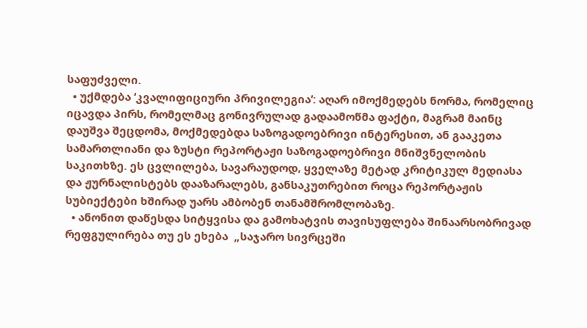საფუძველი.
  • უქმდება ‘კვალიფიციური პრივილეგია’: აღარ იმოქმედებს ნორმა, რომელიც იცავდა პირს, რომელმაც გონივრულად გადაამოწმა ფაქტი, მაგრამ მაინც დაუშვა შეცდომა, მოქმედებდა საზოგადოებრივი ინტერესით, ან გააკეთა სამართლიანი და ზუსტი რეპორტაჟი საზოგადოებრივი მნიშვნელობის საკითხზე. ეს ცვლილება, სავარაუდოდ, ყველაზე მეტად კრიტიკულ მედიასა და ჟურნალისტებს დააზარალებს, განსაკუთრებით როცა რეპორტაჟის სუბიექტები ხშირად უარს ამბობენ თანამშრომლობაზე.
  • ანონით დაწესდა სიტყვისა და გამოხატვის თავისუფლება შინაარსობრივად რეფგულირება თუ ეს ეხება  „საჯარო სივრცეში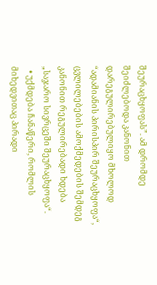შეურაცხყოფას”. ამ დრომდე შეიძლებოდა კანონით დარეგულირებულიყო მხოლოდ “ადამიანის პირისპირ შეურაცხყოფა“, ცვლილებების ამოქმედების შემდეგ კანონით რეგულირებადი ხდება „საჯარო სივრცეში შეურაცხყოფა“.
  • უქმდება ჩანაწერი, რომლის მიხედვითაც პირადი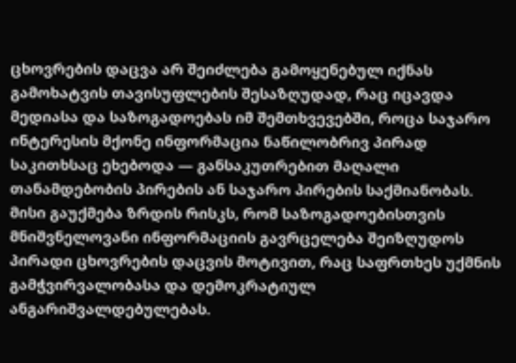ცხოვრების დაცვა არ შეიძლება გამოყენებულ იქნას გამოხატვის თავისუფლების შესაზღუდად, რაც იცავდა მედიასა და საზოგადოებას იმ შემთხვევებში, როცა საჯარო ინტერესის მქონე ინფორმაცია ნაწილობრივ პირად საკითხსაც ეხებოდა — განსაკუთრებით მაღალი თანამდებობის პირების ან საჯარო პირების საქმიანობას. მისი გაუქმება ზრდის რისკს, რომ საზოგადოებისთვის მნიშვნელოვანი ინფორმაციის გავრცელება შეიზღუდოს პირადი ცხოვრების დაცვის მოტივით, რაც საფრთხეს უქმნის გამჭვირვალობასა და დემოკრატიულ ანგარიშვალდებულებას.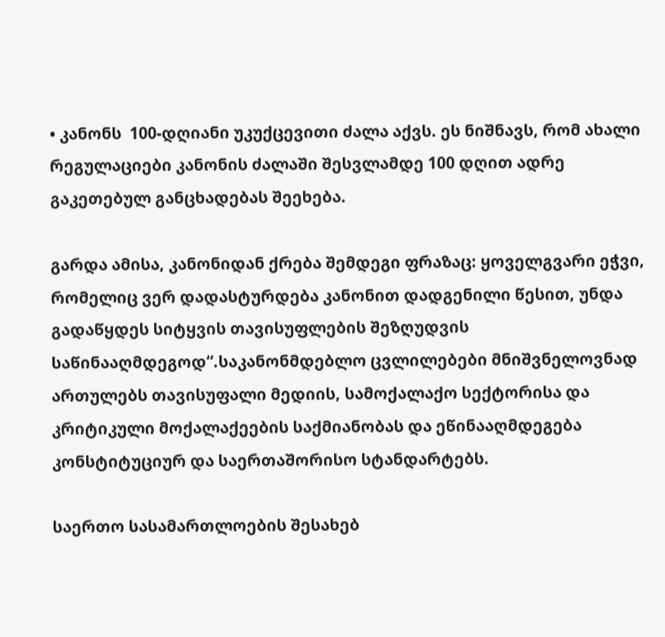• კანონს  100-დღიანი უკუქცევითი ძალა აქვს. ეს ნიშნავს, რომ ახალი რეგულაციები კანონის ძალაში შესვლამდე 100 დღით ადრე გაკეთებულ განცხადებას შეეხება.

გარდა ამისა, კანონიდან ქრება შემდეგი ფრაზაც: ყოველგვარი ეჭვი, რომელიც ვერ დადასტურდება კანონით დადგენილი წესით, უნდა გადაწყდეს სიტყვის თავისუფლების შეზღუდვის საწინააღმდეგოდ“.საკანონმდებლო ცვლილებები მნიშვნელოვნად ართულებს თავისუფალი მედიის, სამოქალაქო სექტორისა და კრიტიკული მოქალაქეების საქმიანობას და ეწინააღმდეგება კონსტიტუციურ და საერთაშორისო სტანდარტებს.

საერთო სასამართლოების შესახებ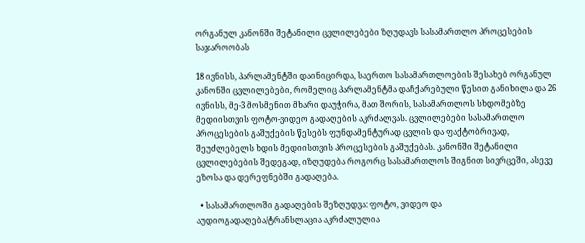ორგანულ კანონში შეტანილი ცვლილებები ზღუდავს სასამართლო პროცესების საჯაროობას

18 ივნისს, პარლამენტში დაინიცირდა, საერთო სასამართლოების შესახებ ორგანულ კანონში ცვლილებები, რომელიც პარლამენტმა დაჩქარებული წესით განიხილა და 26 ივნისს, მე-3 მოსმენით მხარი დაუჭირა, მათ შორის, სასამართლოს სხდომებზე მედიისთვის ფოტო-ვიდეო გადაღების აკრძალვას. ცვლილებები სასამართლო პროცესების გაშუქების წესებს ფუნდამენტურად ცვლის და ფაქტობრივად, შეუძლებელს ხდის მედიისთვის პროცესების გაშუქებას. კანონში შეტანილი ცვლილებების შედეგად, იზღუდება როგორც სასამართლოს შიგნით სივრცეში, ასევე ეზოსა და დერეფნებში გადაღება.

  • სასამართლოში გადაღების შეზღუდვა: ფოტო, ვიდეო და აუდიოგადაღება/ტრანსლაცია აკრძალულია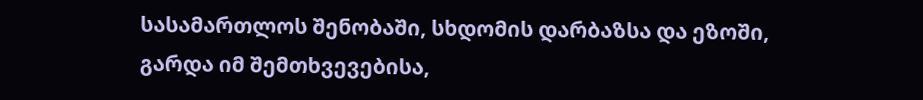სასამართლოს შენობაში, სხდომის დარბაზსა და ეზოში, გარდა იმ შემთხვევებისა,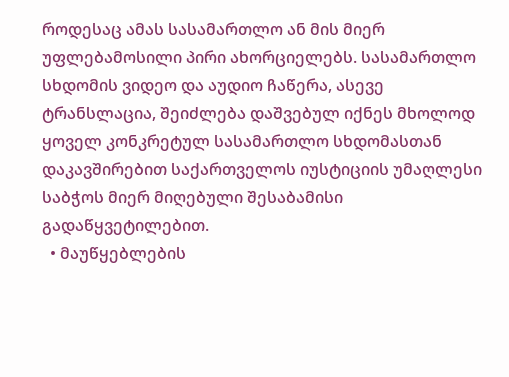როდესაც ამას სასამართლო ან მის მიერ უფლებამოსილი პირი ახორციელებს. სასამართლო სხდომის ვიდეო და აუდიო ჩაწერა, ასევე ტრანსლაცია, შეიძლება დაშვებულ იქნეს მხოლოდ ყოველ კონკრეტულ სასამართლო სხდომასთან დაკავშირებით საქართველოს იუსტიციის უმაღლესი საბჭოს მიერ მიღებული შესაბამისი გადაწყვეტილებით.
  • მაუწყებლების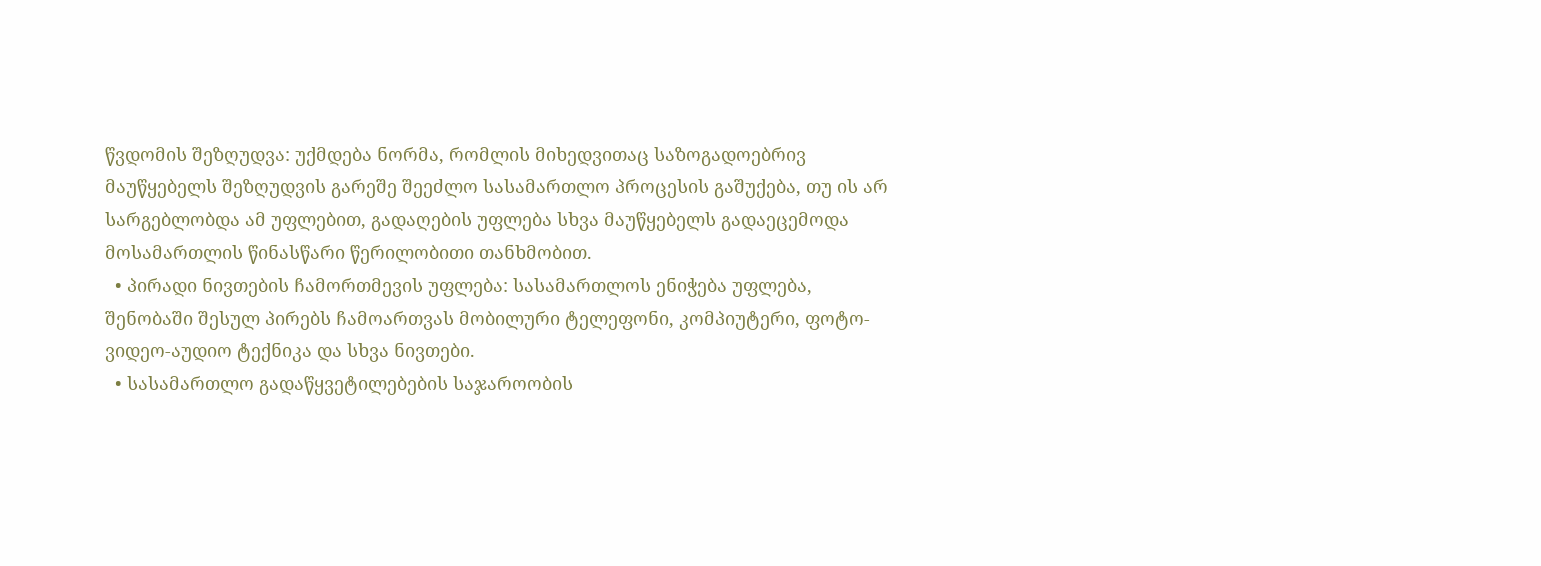წვდომის შეზღუდვა: უქმდება ნორმა, რომლის მიხედვითაც საზოგადოებრივ მაუწყებელს შეზღუდვის გარეშე შეეძლო სასამართლო პროცესის გაშუქება, თუ ის არ სარგებლობდა ამ უფლებით, გადაღების უფლება სხვა მაუწყებელს გადაეცემოდა მოსამართლის წინასწარი წერილობითი თანხმობით.
  • პირადი ნივთების ჩამორთმევის უფლება: სასამართლოს ენიჭება უფლება, შენობაში შესულ პირებს ჩამოართვას მობილური ტელეფონი, კომპიუტერი, ფოტო-ვიდეო-აუდიო ტექნიკა და სხვა ნივთები.
  • სასამართლო გადაწყვეტილებების საჯაროობის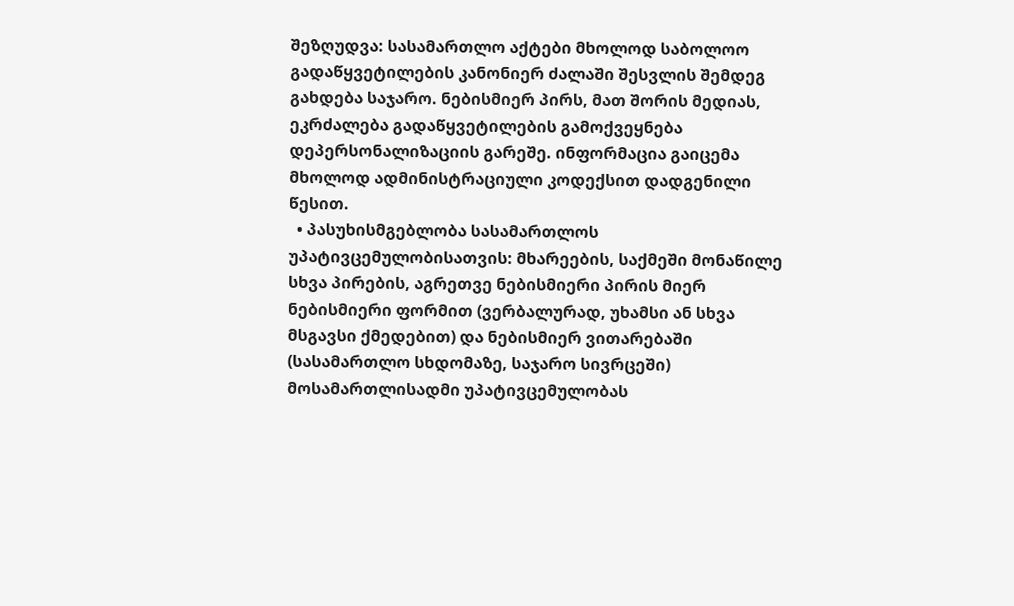შეზღუდვა: სასამართლო აქტები მხოლოდ საბოლოო გადაწყვეტილების კანონიერ ძალაში შესვლის შემდეგ გახდება საჯარო. ნებისმიერ პირს, მათ შორის მედიას, ეკრძალება გადაწყვეტილების გამოქვეყნება დეპერსონალიზაციის გარეშე. ინფორმაცია გაიცემა მხოლოდ ადმინისტრაციული კოდექსით დადგენილი წესით.
  • პასუხისმგებლობა სასამართლოს უპატივცემულობისათვის: მხარეების, საქმეში მონაწილე სხვა პირების, აგრეთვე ნებისმიერი პირის მიერ ნებისმიერი ფორმით (ვერბალურად, უხამსი ან სხვა მსგავსი ქმედებით) და ნებისმიერ ვითარებაში (სასამართლო სხდომაზე, საჯარო სივრცეში) მოსამართლისადმი უპატივცემულობას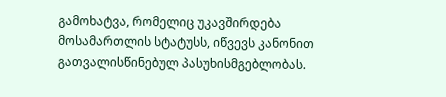გამოხატვა, რომელიც უკავშირდება მოსამართლის სტატუსს, იწვევს კანონით გათვალისწინებულ პასუხისმგებლობას.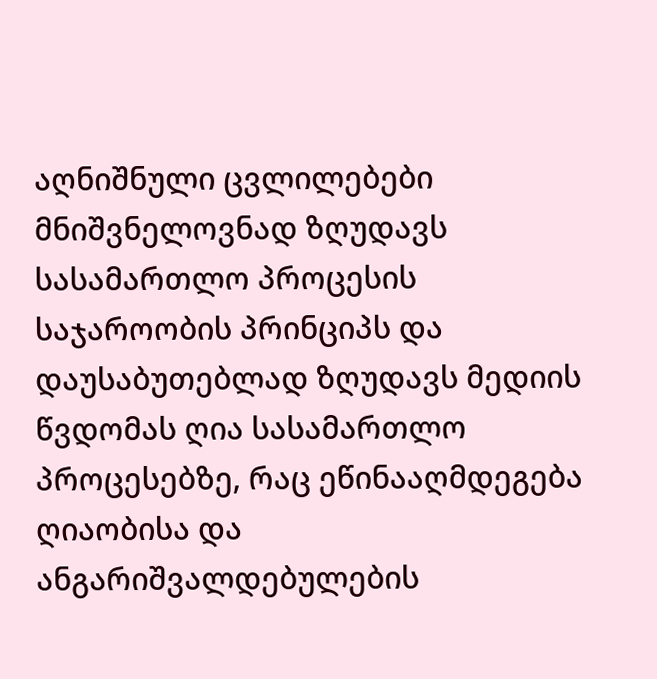აღნიშნული ცვლილებები მნიშვნელოვნად ზღუდავს სასამართლო პროცესის საჯაროობის პრინციპს და დაუსაბუთებლად ზღუდავს მედიის წვდომას ღია სასამართლო პროცესებზე, რაც ეწინააღმდეგება ღიაობისა და ანგარიშვალდებულების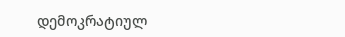დემოკრატიულ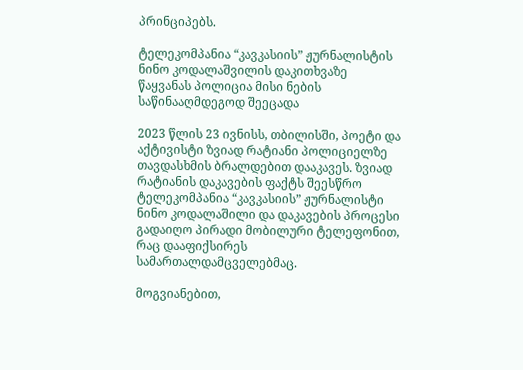პრინციპებს.

ტელეკომპანია “კავკასიის” ჟურნალისტის ნინო კოდალაშვილის დაკითხვაზე წაყვანას პოლიცია მისი ნების საწინააღმდეგოდ შეეცადა

2023 წლის 23 ივნისს, თბილისში, პოეტი და აქტივისტი ზვიად რატიანი პოლიციელზე თავდასხმის ბრალდებით დააკავეს. ზვიად რატიანის დაკავების ფაქტს შეესწრო ტელეკომპანია “კავკასიის” ჟურნალისტი ნინო კოდალაშილი და დაკავების პროცესი გადაიღო პირადი მობილური ტელეფონით, რაც დააფიქსირეს სამართალდამცველებმაც.

მოგვიანებით,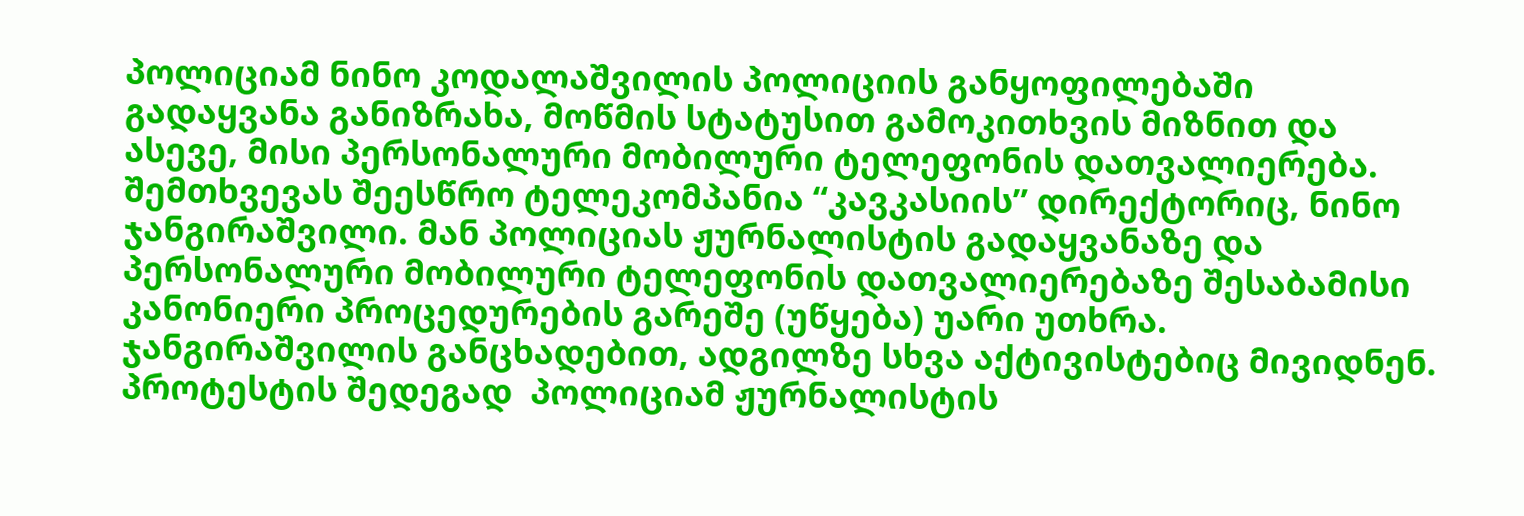პოლიციამ ნინო კოდალაშვილის პოლიციის განყოფილებაში გადაყვანა განიზრახა, მოწმის სტატუსით გამოკითხვის მიზნით და ასევე, მისი პერსონალური მობილური ტელეფონის დათვალიერება. შემთხვევას შეესწრო ტელეკომპანია “კავკასიის” დირექტორიც, ნინო ჯანგირაშვილი. მან პოლიციას ჟურნალისტის გადაყვანაზე და პერსონალური მობილური ტელეფონის დათვალიერებაზე შესაბამისი კანონიერი პროცედურების გარეშე (უწყება) უარი უთხრა. ჯანგირაშვილის განცხადებით, ადგილზე სხვა აქტივისტებიც მივიდნენ. პროტესტის შედეგად  პოლიციამ ჟურნალისტის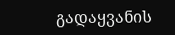გადაყვანის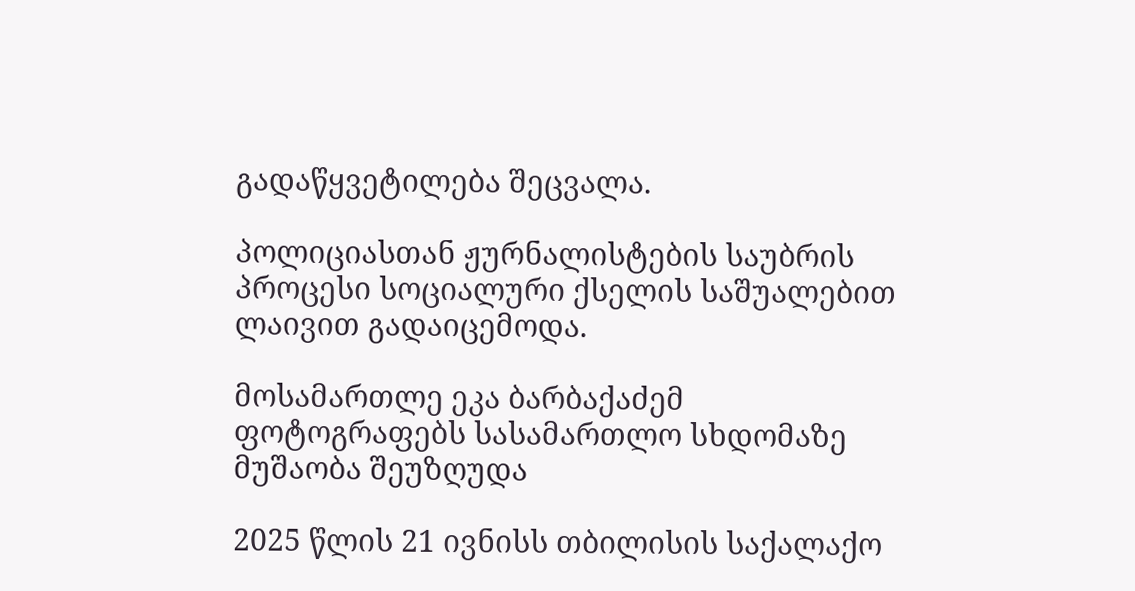გადაწყვეტილება შეცვალა.

პოლიციასთან ჟურნალისტების საუბრის პროცესი სოციალური ქსელის საშუალებით ლაივით გადაიცემოდა.

მოსამართლე ეკა ბარბაქაძემ ფოტოგრაფებს სასამართლო სხდომაზე მუშაობა შეუზღუდა

2025 წლის 21 ივნისს თბილისის საქალაქო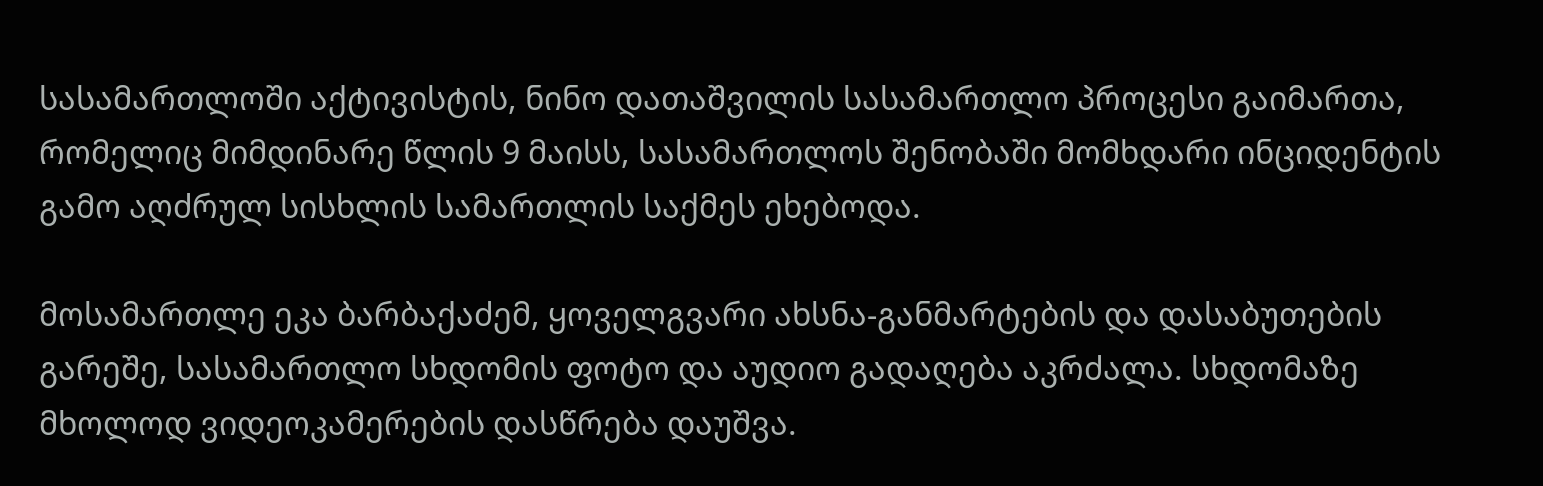სასამართლოში აქტივისტის, ნინო დათაშვილის სასამართლო პროცესი გაიმართა, რომელიც მიმდინარე წლის 9 მაისს, სასამართლოს შენობაში მომხდარი ინციდენტის გამო აღძრულ სისხლის სამართლის საქმეს ეხებოდა.

მოსამართლე ეკა ბარბაქაძემ, ყოველგვარი ახსნა-განმარტების და დასაბუთების გარეშე, სასამართლო სხდომის ფოტო და აუდიო გადაღება აკრძალა. სხდომაზე მხოლოდ ვიდეოკამერების დასწრება დაუშვა.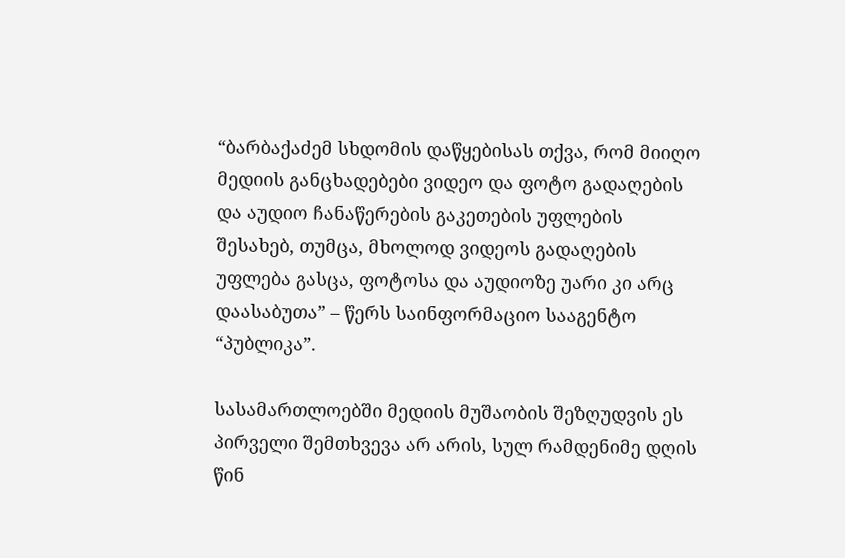“ბარბაქაძემ სხდომის დაწყებისას თქვა, რომ მიიღო მედიის განცხადებები ვიდეო და ფოტო გადაღების და აუდიო ჩანაწერების გაკეთების უფლების შესახებ, თუმცა, მხოლოდ ვიდეოს გადაღების უფლება გასცა, ფოტოსა და აუდიოზე უარი კი არც დაასაბუთა” – წერს საინფორმაციო სააგენტო  “პუბლიკა”.

სასამართლოებში მედიის მუშაობის შეზღუდვის ეს პირველი შემთხვევა არ არის, სულ რამდენიმე დღის წინ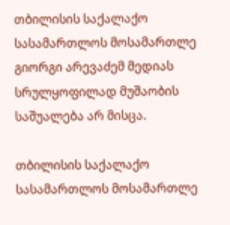თბილისის საქალაქო სასამართლოს მოსამართლე გიორგი არევაძემ მედიას სრულყოფილად მუშაობის საშუალება არ მისცა.

თბილისის საქალაქო სასამართლოს მოსამართლე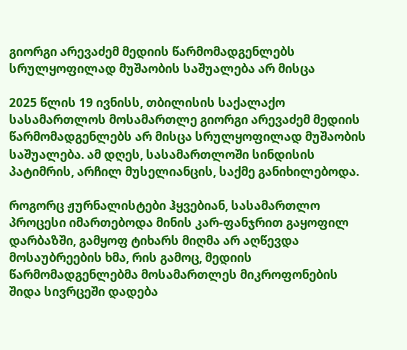გიორგი არევაძემ მედიის წარმომადგენლებს სრულყოფილად მუშაობის საშუალება არ მისცა

2025 წლის 19 ივნისს, თბილისის საქალაქო სასამართლოს მოსამართლე გიორგი არევაძემ მედიის წარმომადგენლებს არ მისცა სრულყოფილად მუშაობის საშუალება. ამ დღეს, სასამართლოში სინდისის პატიმრის, არჩილ მუსელიანცის, საქმე განიხილებოდა.

როგორც ჟურნალისტები ჰყვებიან, სასამართლო პროცესი იმართებოდა მინის კარ-ფანჯრით გაყოფილ დარბაზში, გამყოფ ტიხარს მიღმა არ აღწევდა მოსაუბრეების ხმა, რის გამოც, მედიის წარმომადგენლებმა მოსამართლეს მიკროფონების შიდა სივრცეში დადება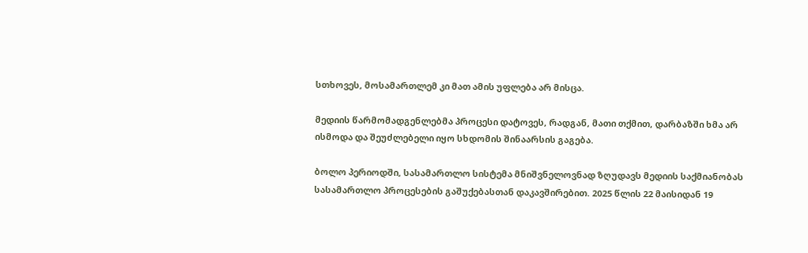სთხოვეს, მოსამართლემ კი მათ ამის უფლება არ მისცა.

მედიის წარმომადგენლებმა პროცესი დატოვეს, რადგან, მათი თქმით, დარბაზში ხმა არ ისმოდა და შეუძლებელი იყო სხდომის შინაარსის გაგება.

ბოლო პერიოდში, სასამართლო სისტემა მნიშვნელოვნად ზღუდავს მედიის საქმიანობას სასამართლო პროცესების გაშუქებასთან დაკავშირებით. 2025 წლის 22 მაისიდან 19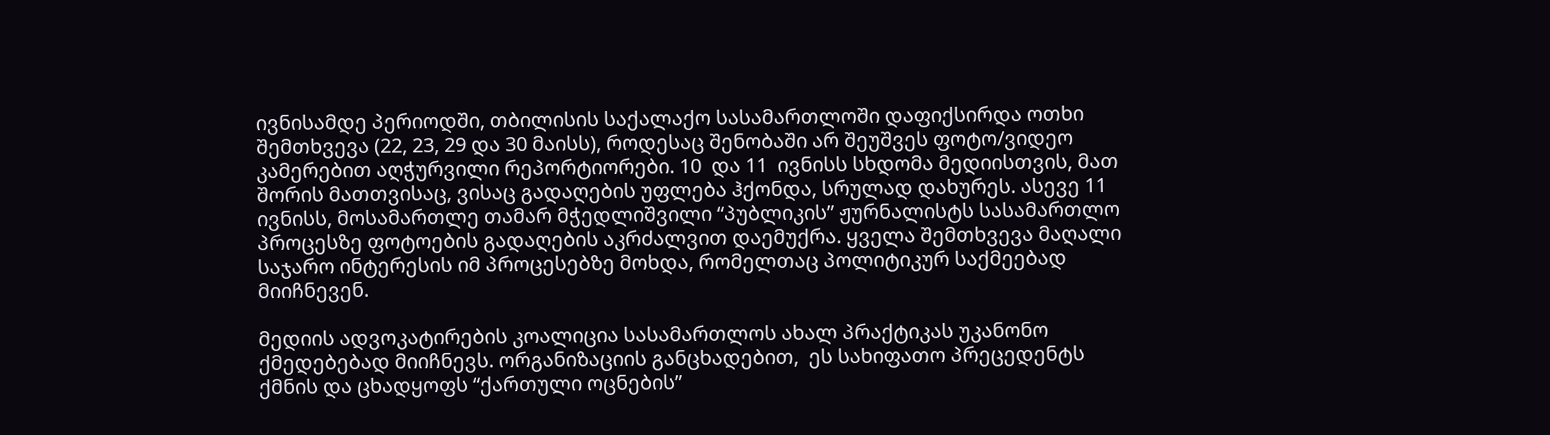ივნისამდე პერიოდში, თბილისის საქალაქო სასამართლოში დაფიქსირდა ოთხი შემთხვევა (22, 23, 29 და 30 მაისს), როდესაც შენობაში არ შეუშვეს ფოტო/ვიდეო კამერებით აღჭურვილი რეპორტიორები. 10  და 11  ივნისს სხდომა მედიისთვის, მათ შორის მათთვისაც, ვისაც გადაღების უფლება ჰქონდა, სრულად დახურეს. ასევე 11 ივნისს, მოსამართლე თამარ მჭედლიშვილი “პუბლიკის” ჟურნალისტს სასამართლო პროცესზე ფოტოების გადაღების აკრძალვით დაემუქრა. ყველა შემთხვევა მაღალი საჯარო ინტერესის იმ პროცესებზე მოხდა, რომელთაც პოლიტიკურ საქმეებად მიიჩნევენ.

მედიის ადვოკატირების კოალიცია სასამართლოს ახალ პრაქტიკას უკანონო ქმედებებად მიიჩნევს. ორგანიზაციის განცხადებით,  ეს სახიფათო პრეცედენტს ქმნის და ცხადყოფს “ქართული ოცნების”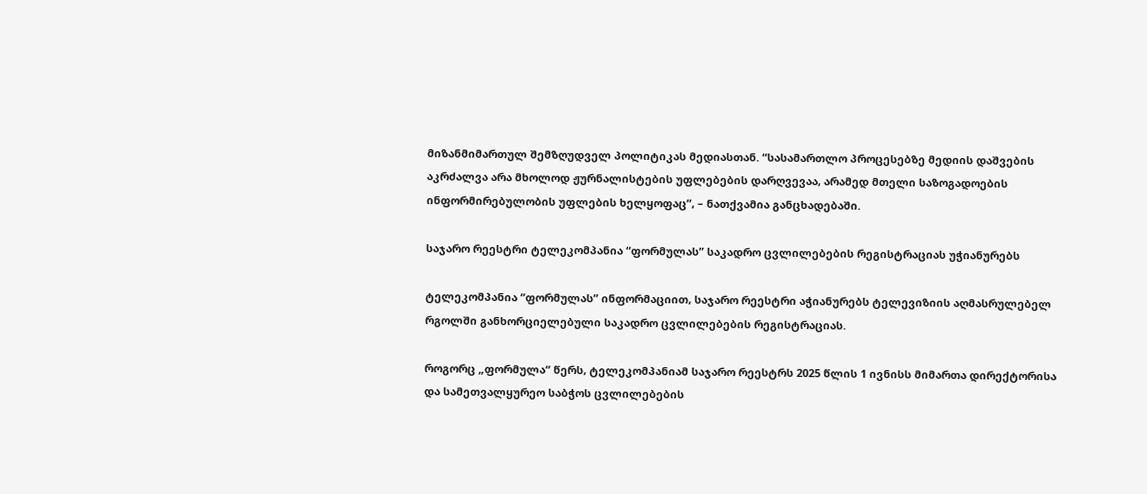მიზანმიმართულ შემზღუდველ პოლიტიკას მედიასთან. “სასამართლო პროცესებზე მედიის დაშვების აკრძალვა არა მხოლოდ ჟურნალისტების უფლებების დარღვევაა, არამედ მთელი საზოგადოების ინფორმირებულობის უფლების ხელყოფაც”, – ნათქვამია განცხადებაში.

საჯარო რეესტრი ტელეკომპანია “ფორმულას” საკადრო ცვლილებების რეგისტრაციას უჭიანურებს

ტელეკომპანია “ფორმულას” ინფორმაციით, საჯარო რეესტრი აჭიანურებს ტელევიზიის აღმასრულებელ რგოლში განხორციელებული საკადრო ცვლილებების რეგისტრაციას.

როგორც „ფორმულა“ წერს, ტელეკომპანიამ საჯარო რეესტრს 2025 წლის 1 ივნისს მიმართა დირექტორისა და სამეთვალყურეო საბჭოს ცვლილებების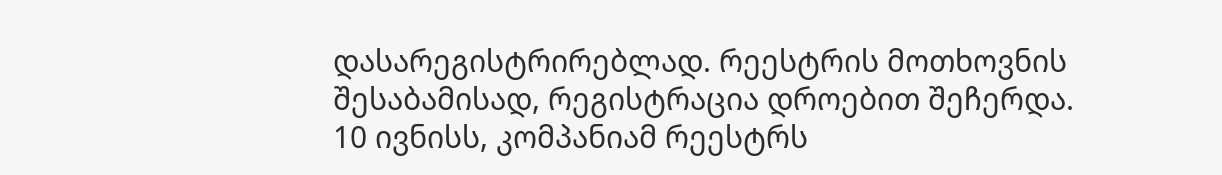დასარეგისტრირებლად. რეესტრის მოთხოვნის შესაბამისად, რეგისტრაცია დროებით შეჩერდა. 10 ივნისს, კომპანიამ რეესტრს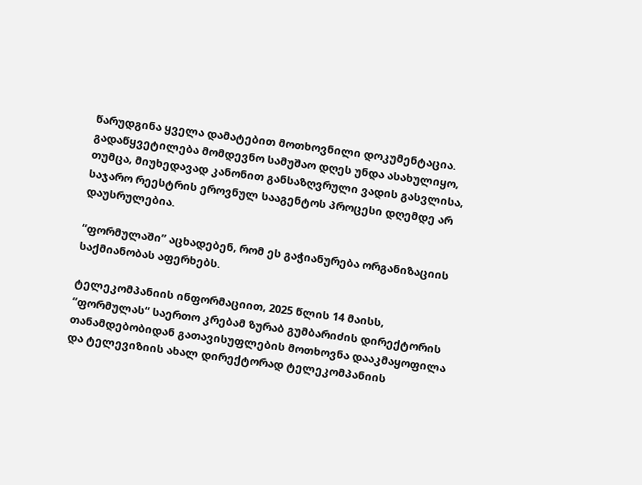წარუდგინა ყველა დამატებით მოთხოვნილი დოკუმენტაცია. გადაწყვეტილება მომდევნო სამუშაო დღეს უნდა ასახულიყო, თუმცა, მიუხედავად კანონით განსაზღვრული ვადის გასვლისა, საჯარო რეესტრის ეროვნულ სააგენტოს პროცესი დღემდე არ დაუსრულებია.

“ფორმულაში” აცხადებენ, რომ ეს გაჭიანურება ორგანიზაციის საქმიანობას აფერხებს.

ტელეკომპანიის ინფორმაციით, 2025 წლის 14 მაისს, “ფორმულას“ საერთო კრებამ ზურაბ გუმბარიძის დირექტორის თანამდებობიდან გათავისუფლების მოთხოვნა დააკმაყოფილა და ტელევიზიის ახალ დირექტორად ტელეკომპანიის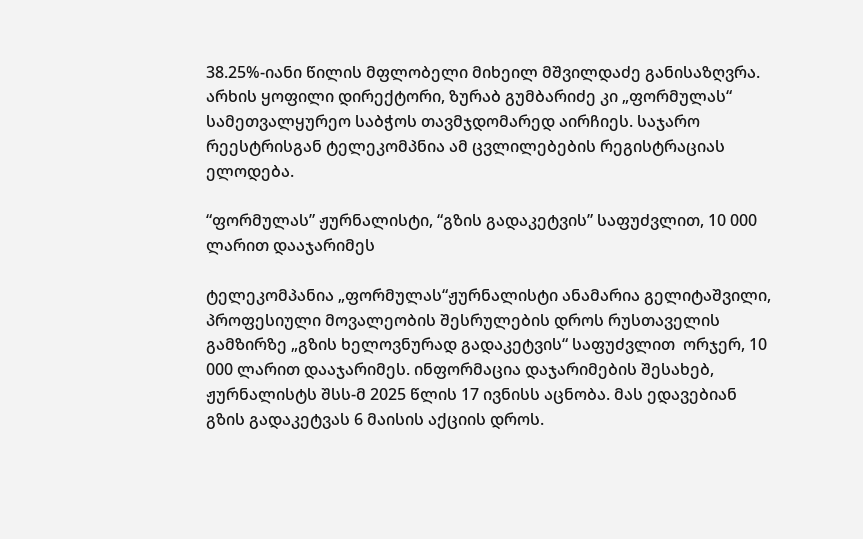38.25%-იანი წილის მფლობელი მიხეილ მშვილდაძე განისაზღვრა. არხის ყოფილი დირექტორი, ზურაბ გუმბარიძე კი „ფორმულას“ სამეთვალყურეო საბჭოს თავმჯდომარედ აირჩიეს. საჯარო რეესტრისგან ტელეკომპნია ამ ცვლილებების რეგისტრაციას ელოდება.

“ფორმულას” ჟურნალისტი, “გზის გადაკეტვის” საფუძვლით, 10 000 ლარით დააჯარიმეს

ტელეკომპანია „ფორმულას“ჟურნალისტი ანამარია გელიტაშვილი, პროფესიული მოვალეობის შესრულების დროს რუსთაველის გამზირზე „გზის ხელოვნურად გადაკეტვის“ საფუძვლით  ორჯერ, 10 000 ლარით დააჯარიმეს. ინფორმაცია დაჯარიმების შესახებ, ჟურნალისტს შსს-მ 2025 წლის 17 ივნისს აცნობა. მას ედავებიან გზის გადაკეტვას 6 მაისის აქციის დროს.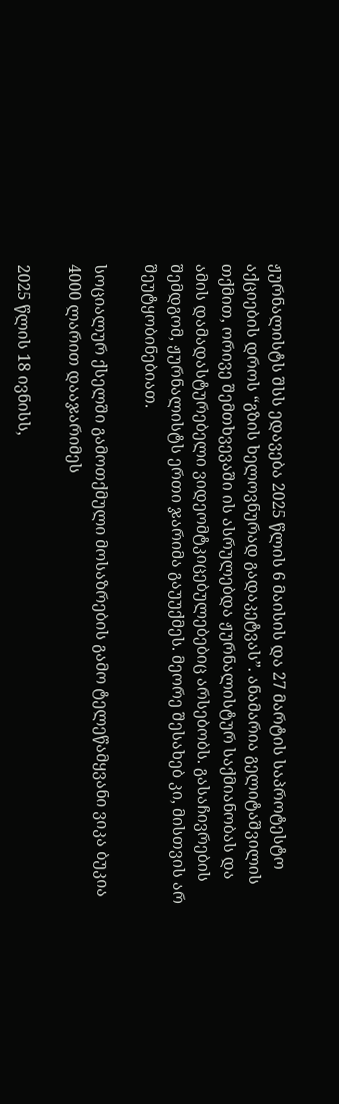ჟურნალისტს შსს ედავება 2025 წლის 6 მაისის და 27 მარტის საპროტესტო აქციების დროს “გზის ხელოვნურად გადაკეტვას”. ანამარია გელიტაშვილის თქმით, ორივე შემთხვევაში ის ასრულებდა ჟურნალისტურ საქმიანობას და ამის დამადასტურებელი ვიდეომტკიცებულებებიც არსებობს. გასაჩივრების შემდგომ, ჟურნალისტს ერთი ჯარიმა გაუუქმეს. მეორე შესახებ კი, მისთვის არ შეუტყობინებიათ.

სოციალურ ქსელში გამოთქმული მოსაზრების გამო ტელეწამყვანი ვიკა ბუკია 4000 ლარით დააჯარიმეს

2025 წლის 18 ივნისს,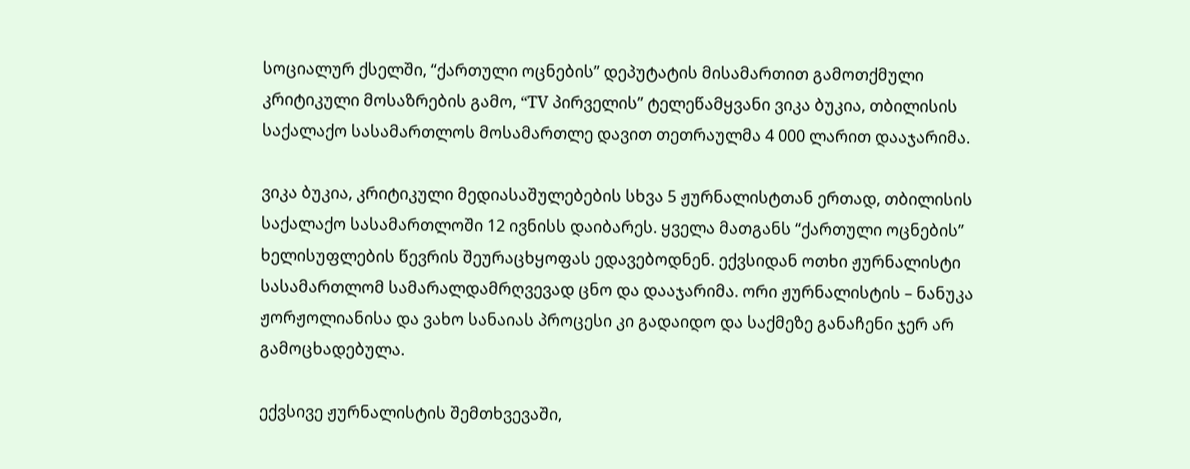სოციალურ ქსელში, “ქართული ოცნების” დეპუტატის მისამართით გამოთქმული კრიტიკული მოსაზრების გამო, “TV პირველის” ტელეწამყვანი ვიკა ბუკია, თბილისის საქალაქო სასამართლოს მოსამართლე დავით თეთრაულმა 4 000 ლარით დააჯარიმა.

ვიკა ბუკია, კრიტიკული მედიასაშულებების სხვა 5 ჟურნალისტთან ერთად, თბილისის საქალაქო სასამართლოში 12 ივნისს დაიბარეს. ყველა მათგანს “ქართული ოცნების” ხელისუფლების წევრის შეურაცხყოფას ედავებოდნენ. ექვსიდან ოთხი ჟურნალისტი სასამართლომ სამარალდამრღვევად ცნო და დააჯარიმა. ორი ჟურნალისტის – ნანუკა ჟორჟოლიანისა და ვახო სანაიას პროცესი კი გადაიდო და საქმეზე განაჩენი ჯერ არ გამოცხადებულა.

ექვსივე ჟურნალისტის შემთხვევაში,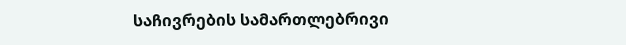საჩივრების სამართლებრივი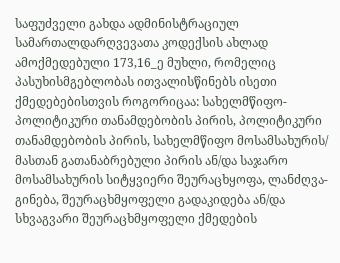საფუძველი გახდა ადმინისტრაციულ სამართალდარღვევათა კოდექსის ახლად ამოქმედებული 173,16_ე მუხლი, რომელიც პასუხისმგებლობას ითვალისწინებს ისეთი ქმედებებისთვის როგორიცაა: სახელმწიფო-პოლიტიკური თანამდებობის პირის, პოლიტიკური თანამდებობის პირის, სახელმწიფო მოსამსახურის/ მასთან გათანაბრებული პირის ან/და საჯარო მოსამსახურის სიტყვიერი შეურაცხყოფა, ლანძღვა-გინება, შეურაცხმყოფელი გადაკიდება ან/და სხვაგვარი შეურაცხმყოფელი ქმედების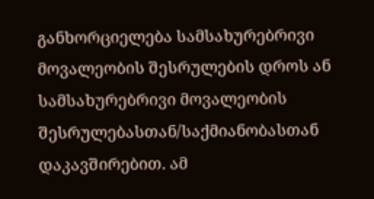განხორციელება სამსახურებრივი მოვალეობის შესრულების დროს ან სამსახურებრივი მოვალეობის შესრულებასთან/საქმიანობასთან დაკავშირებით. ამ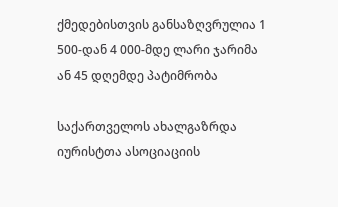ქმედებისთვის განსაზღვრულია 1 500-დან 4 000-მდე ლარი ჯარიმა ან 45 დღემდე პატიმრობა

საქართველოს ახალგაზრდა იურისტთა ასოციაციის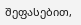შეფასებით,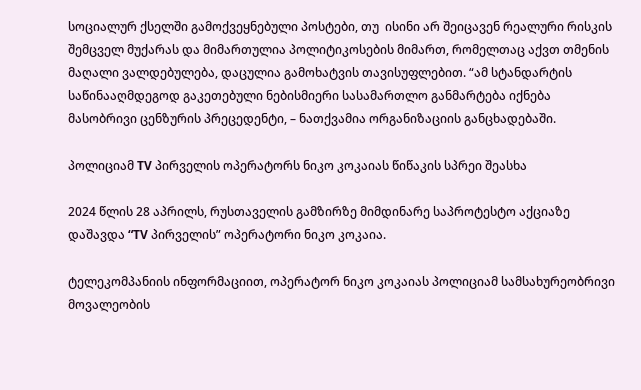სოციალურ ქსელში გამოქვეყნებული პოსტები, თუ  ისინი არ შეიცავენ რეალური რისკის შემცველ მუქარას და მიმართულია პოლიტიკოსების მიმართ, რომელთაც აქვთ თმენის მაღალი ვალდებულება, დაცულია გამოხატვის თავისუფლებით. “ამ სტანდარტის საწინააღმდეგოდ გაკეთებული ნებისმიერი სასამართლო განმარტება იქნება მასობრივი ცენზურის პრეცედენტი, – ნათქვამია ორგანიზაციის განცხადებაში.

პოლიციამ TV პირველის ოპერატორს ნიკო კოკაიას წიწაკის სპრეი შეასხა

2024 წლის 28 აპრილს, რუსთაველის გამზირზე მიმდინარე საპროტესტო აქციაზე დაშავდა “TV პირველის” ოპერატორი ნიკო კოკაია.

ტელეკომპანიის ინფორმაციით, ოპერატორ ნიკო კოკაიას პოლიციამ სამსახურეობრივი მოვალეობის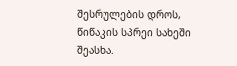შესრულების დროს, წიწაკის სპრეი სახეში შეასხა.